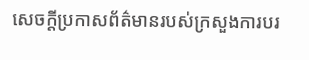សេចក្តីប្រកាសព័ត៌មានរបស់ក្រសួងការបរ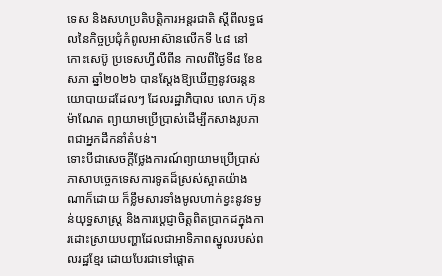ទេស និងសហប្រតិបត្តិការអន្តរជាតិ ស្តីពីលទ្ធផលនៃកិច្ចប្រជុំកំពូលអាស៊ានលើកទី ៤៨ នៅកោះសេប៊ូ ប្រទេសហ្វីលីពីន កាលពីថ្ងៃទី៨ ខែឧសភា ឆ្នាំ២០២៦ បានស្តែងឱ្យឃើញនូវចរន្តនយោបាយដដែលៗ ដែលរដ្ឋាភិបាល លោក ហ៊ុន ម៉ាណែត ព្យាយាមប្រើប្រាស់ដើម្បីកសាងរូបភាពជាអ្នកដឹកនាំតំបន់។
ទោះបីជាសេចក្តីថ្លែងការណ៍ព្យាយាមប្រើប្រាស់ភាសាបច្ចេកទេសការទូតដ៏ស្រស់ស្អាតយ៉ាងណាក៏ដោយ ក៏ខ្លឹមសារទាំងមូលហាក់ខ្វះនូវទម្ងន់យុទ្ធសាស្ត្រ និងការប្តេជ្ញាចិត្តពិតប្រាកដក្នុងការដោះស្រាយបញ្ហាដែលជាអាទិភាពស្នូលរបស់ពលរដ្ឋខ្មែរ ដោយបែរជាទៅផ្តោត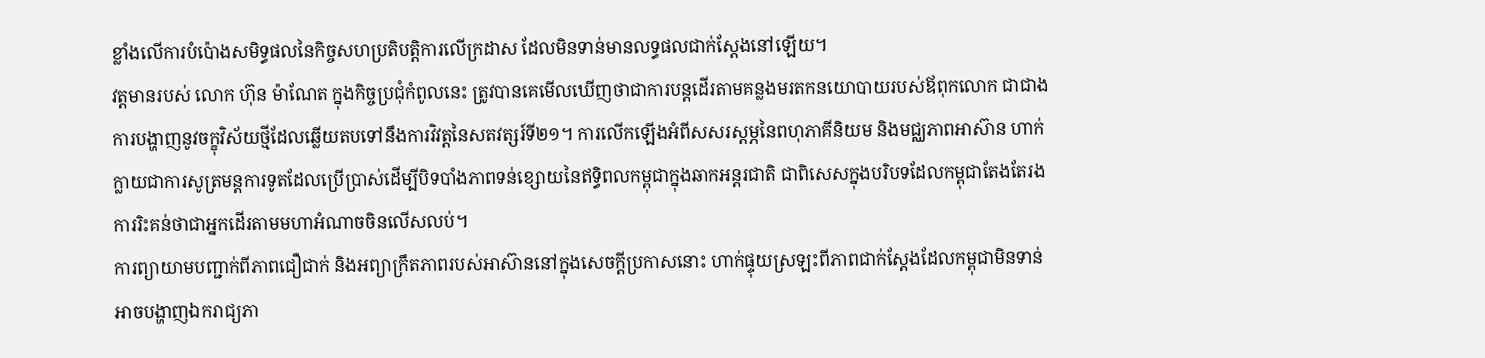ខ្លាំងលើការបំប៉ោងសមិទ្ធផលនៃកិច្ចសហប្រតិបត្តិការលើក្រដាស ដែលមិនទាន់មានលទ្ធផលជាក់ស្តែងនៅឡើយ។
វត្តមានរបស់ លោក ហ៊ុន ម៉ាណែត ក្នុងកិច្ចប្រជុំកំពូលនេះ ត្រូវបានគេមើលឃើញថាជាការបន្តដើរតាមគន្លងមរតកនយោបាយរបស់ឪពុកលោក ជាជាងការបង្ហាញនូវចក្ខុវិស័យថ្មីដែលឆ្លើយតបទៅនឹងការវិវត្តនៃសតវត្សរ៍ទី២១។ ការលើកឡើងអំពីសសរស្តម្ភនៃពហុភាគីនិយម និងមជ្ឈភាពអាស៊ាន ហាក់ក្លាយជាការសូត្រមន្តការទូតដែលប្រើប្រាស់ដើម្បីបិទបាំងភាពទន់ខ្សោយនៃឥទ្ធិពលកម្ពុជាក្នុងឆាកអន្តរជាតិ ជាពិសេសក្នុងបរិបទដែលកម្ពុជាតែងតែរងការរិះគន់ថាជាអ្នកដើរតាមមហាអំណាចចិនលើសលប់។
ការព្យាយាមបញ្ជាក់ពីភាពជឿជាក់ និងអព្យាក្រឹតភាពរបស់អាស៊ាននៅក្នុងសេចក្តីប្រកាសនោះ ហាក់ផ្ទុយស្រឡះពីភាពជាក់ស្តែងដែលកម្ពុជាមិនទាន់អាចបង្ហាញឯករាជ្យភា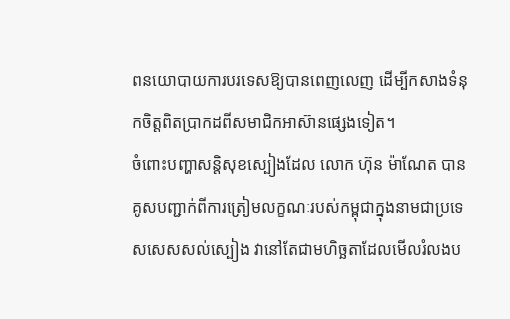ពនយោបាយការបរទេសឱ្យបានពេញលេញ ដើម្បីកសាងទំនុកចិត្តពិតប្រាកដពីសមាជិកអាស៊ានផ្សេងទៀត។
ចំពោះបញ្ហាសន្តិសុខស្បៀងដែល លោក ហ៊ុន ម៉ាណែត បានគូសបញ្ជាក់ពីការត្រៀមលក្ខណៈរបស់កម្ពុជាក្នុងនាមជាប្រទេសសេសសល់ស្បៀង វានៅតែជាមហិច្ឆតាដែលមើលរំលងប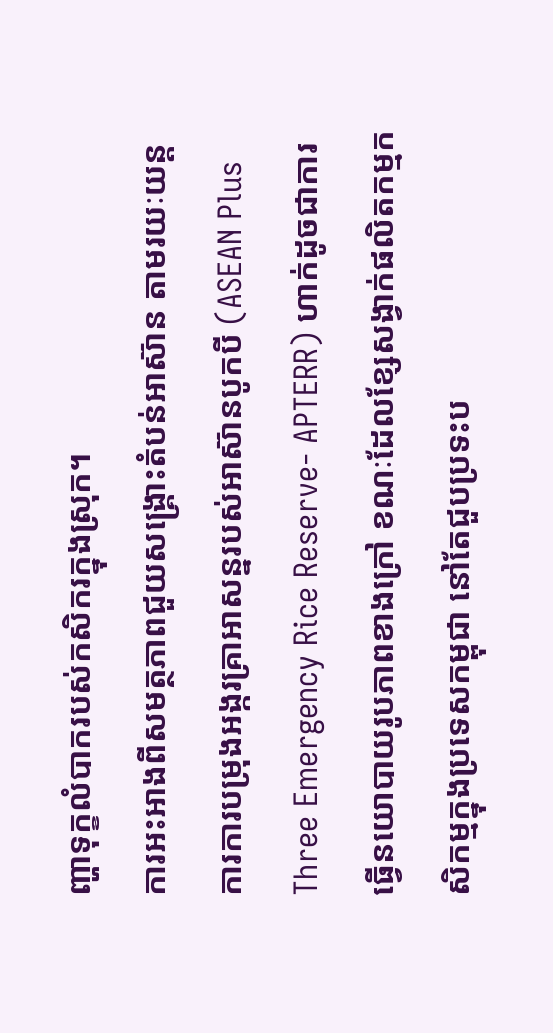ញ្ហាទុក្ខលំបាករបស់កសិករក្នុងស្រុក។
ការអះអាងពីសមត្ថភាពជួយសង្គ្រោះតំបន់អាស៊ាន តាមរយៈយន្តការការបម្រុងអង្ករគ្រាអាសន្នរបស់អាស៊ានបូកបី (ASEAN Plus Three Emergency Rice Reserve- APTERR) ហាក់ដូចជាការធ្វើនយោបាយរូបភាពខាងក្រៅ ខណៈដែលខ្សែសង្វាក់ផលិតកម្មកសិកម្មក្នុងប្រទេសកម្ពុជា នៅតែជួបប្រទះប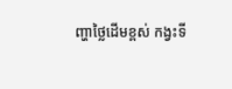ញ្ហាថ្លៃដើមខ្ពស់ កង្វះទី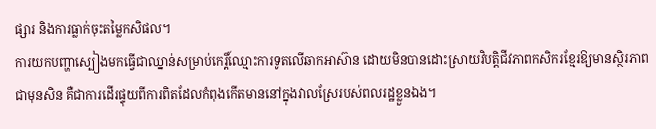ផ្សារ និងការធ្លាក់ចុះតម្លៃកសិផល។
ការយកបញ្ហាស្បៀងមកធ្វើជាឈ្នាន់សម្រាប់កេរ្តិ៍ឈ្មោះការទូតលើឆាកអាស៊ាន ដោយមិនបានដោះស្រាយវិបត្តិជីវភាពកសិករខ្មែរឱ្យមានស្ថិរភាពជាមុនសិន គឺជាការដើរផ្ទុយពីការពិតដែលកំពុងកើតមាននៅក្នុងវាលស្រែរបស់ពលរដ្ឋខ្លួនឯង។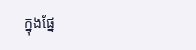ក្នុងផ្នែ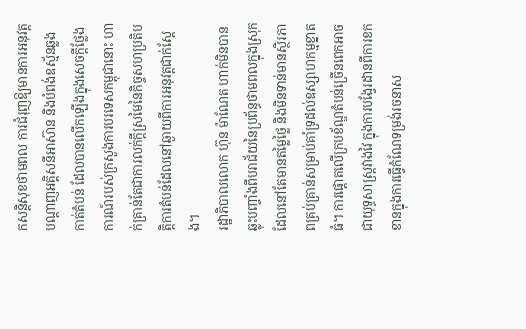កសន្តិសុខថាមពល ការជំរុញឱ្យមានការអនុវត្តបណ្តាញអគ្គិសនីអាស៊ាន និងបំពង់ឧស្ម័នឆ្លងកាត់តំបន់ ដែលបានលើកឡើងក្នុងសេចក្តីថ្លែងការណ៍របស់ក្រសួងការបរទេសកម្ពុជានោះ ហាក់គ្រាន់តែជាការលក់ក្តីស្រមៃនៃកិច្ចសហប្រតិបត្តិការតំបន់ដែលនៅឆ្ងាយពីការអនុវត្តជាក់ស្តែង។
រដ្ឋាភិបាលលោក ហ៊ុន ម៉ាណែត ហាក់មិនបានឆ្លុះបញ្ចាំងពីបរាជ័យនៃប្រព័ន្ធថាមពលក្នុងស្រុក ដែលនៅតែមានតម្លៃថ្លៃ និងមិនទាន់មានស្ថិរភាពគ្រប់គ្រាន់សម្រាប់គាំទ្រដល់ឧស្សាហកម្មខ្នាតធំ។ ការផ្តោតលើក្របខ័ណ្ឌតំបន់ច្រើនពេកអាចជាយុទ្ធសាស្ត្រវាងវៃ ក្នុងការបង្វែរដានពីការខកខានក្នុងការធ្វើកំណែទម្រង់រចនាស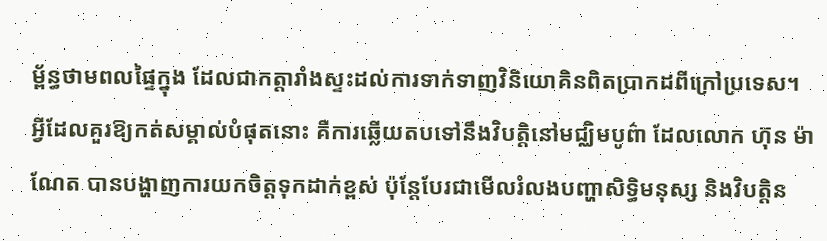ម្ព័ន្ធថាមពលផ្ទៃក្នុង ដែលជាកត្តារាំងស្ទះដល់ការទាក់ទាញវិនិយោគិនពិតប្រាកដពីក្រៅប្រទេស។
អ្វីដែលគួរឱ្យកត់សម្គាល់បំផុតនោះ គឺការឆ្លើយតបទៅនឹងវិបត្តិនៅមជ្ឈិមបូព៌ា ដែលលោក ហ៊ុន ម៉ាណែត បានបង្ហាញការយកចិត្តទុកដាក់ខ្ពស់ ប៉ុន្តែបែរជាមើលរំលងបញ្ហាសិទ្ធិមនុស្ស និងវិបត្តិន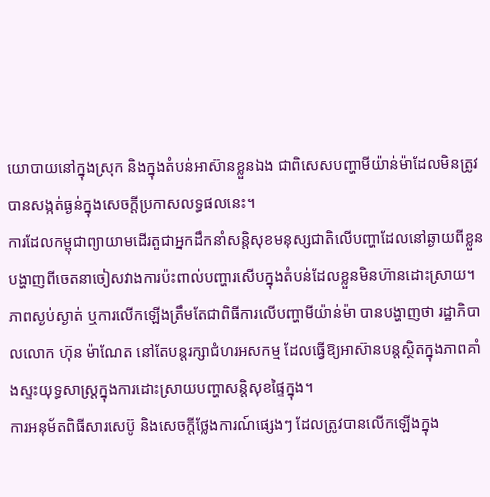យោបាយនៅក្នុងស្រុក និងក្នុងតំបន់អាស៊ានខ្លួនឯង ជាពិសេសបញ្ហាមីយ៉ាន់ម៉ាដែលមិនត្រូវបានសង្កត់ធ្ងន់ក្នុងសេចក្តីប្រកាសលទ្ធផលនេះ។
ការដែលកម្ពុជាព្យាយាមដើរតួជាអ្នកដឹកនាំសន្តិសុខមនុស្សជាតិលើបញ្ហាដែលនៅឆ្ងាយពីខ្លួន បង្ហាញពីចេតនាចៀសវាងការប៉ះពាល់បញ្ហារសើបក្នុងតំបន់ដែលខ្លួនមិនហ៊ានដោះស្រាយ។
ភាពស្ងប់ស្ងាត់ ឬការលើកឡើងត្រឹមតែជាពិធីការលើបញ្ហាមីយ៉ាន់ម៉ា បានបង្ហាញថា រដ្ឋាភិបាលលោក ហ៊ុន ម៉ាណែត នៅតែបន្តរក្សាជំហរអសកម្ម ដែលធ្វើឱ្យអាស៊ានបន្តស្ថិតក្នុងភាពគាំងស្ទះយុទ្ធសាស្ត្រក្នុងការដោះស្រាយបញ្ហាសន្តិសុខផ្ទៃក្នុង។
ការអនុម័តពិធីសារសេប៊ូ និងសេចក្តីថ្លែងការណ៍ផ្សេងៗ ដែលត្រូវបានលើកឡើងក្នុង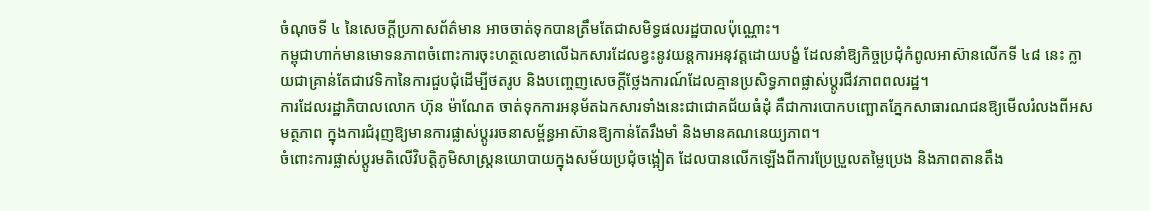ចំណុចទី ៤ នៃសេចក្តីប្រកាសព័ត៌មាន អាចចាត់ទុកបានត្រឹមតែជាសមិទ្ធផលរដ្ឋបាលប៉ុណ្ណោះ។
កម្ពុជាហាក់មានមោទនភាពចំពោះការចុះហត្ថលេខាលើឯកសារដែលខ្វះនូវយន្តការអនុវត្តដោយបង្ខំ ដែលនាំឱ្យកិច្ចប្រជុំកំពូលអាស៊ានលើកទី ៤៨ នេះ ក្លាយជាគ្រាន់តែជាវេទិកានៃការជួបជុំដើម្បីថតរូប និងបញ្ចេញសេចក្តីថ្លែងការណ៍ដែលគ្មានប្រសិទ្ធភាពផ្លាស់ប្តូរជីវភាពពលរដ្ឋ។
ការដែលរដ្ឋាភិបាលលោក ហ៊ុន ម៉ាណែត ចាត់ទុកការអនុម័តឯកសារទាំងនេះជាជោគជ័យធំដុំ គឺជាការបោកបញ្ឆោតភ្នែកសាធារណជនឱ្យមើលរំលងពីអសមត្ថភាព ក្នុងការជំរុញឱ្យមានការផ្លាស់ប្តូររចនាសម្ព័ន្ធអាស៊ានឱ្យកាន់តែរឹងមាំ និងមានគណនេយ្យភាព។
ចំពោះការផ្លាស់ប្តូរមតិលើវិបត្តិភូមិសាស្ត្រនយោបាយក្នុងសម័យប្រជុំចង្អៀត ដែលបានលើកឡើងពីការប្រែប្រួលតម្លៃប្រេង និងភាពតានតឹង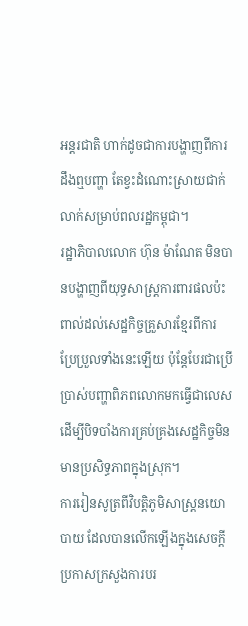អន្តរជាតិ ហាក់ដូចជាការបង្ហាញពីការដឹងឮបញ្ហា តែខ្វះដំណោះស្រាយជាក់លាក់សម្រាប់ពលរដ្ឋកម្ពុជា។
រដ្ឋាភិបាលលោក ហ៊ុន ម៉ាណែត មិនបានបង្ហាញពីយុទ្ធសាស្ត្រការពារផលប៉ះពាល់ដល់សេដ្ឋកិច្ចគ្រួសារខ្មែរពីការប្រែប្រួលទាំងនេះឡើយ ប៉ុន្តែបែរជាប្រើប្រាស់បញ្ហាពិភពលោកមកធ្វើជាលេស ដើម្បីបិទបាំងការគ្រប់គ្រងសេដ្ឋកិច្ចមិនមានប្រសិទ្ធភាពក្នុងស្រុក។
ការរៀនសូត្រពីវិបត្តិភូមិសាស្ត្រនយោបាយ ដែលបានលើកឡើងក្នុងសេចក្តីប្រកាសក្រសួងការបរ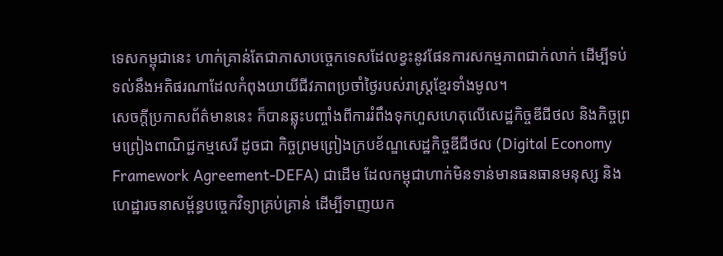ទេសកម្ពុជានេះ ហាក់គ្រាន់តែជាភាសាបច្ចេកទេសដែលខ្វះនូវផែនការសកម្មភាពជាក់លាក់ ដើម្បីទប់ទល់នឹងអតិផរណាដែលកំពុងយាយីជីវភាពប្រចាំថ្ងៃរបស់រាស្ត្រខ្មែរទាំងមូល។
សេចក្តីប្រកាសព័ត៌មាននេះ ក៏បានឆ្លុះបញ្ចាំងពីការរំពឹងទុកហួសហេតុលើសេដ្ឋកិច្ចឌីជីថល និងកិច្ចព្រមព្រៀងពាណិជ្ជកម្មសេរី ដូចជា កិច្ចព្រមព្រៀងក្របខ័ណ្ឌសេដ្ឋកិច្ចឌីជីថល (Digital Economy Framework Agreement-DEFA) ជាដើម ដែលកម្ពុជាហាក់មិនទាន់មានធនធានមនុស្ស និងហេដ្ឋារចនាសម្ព័ន្ធបច្ចេកវិទ្យាគ្រប់គ្រាន់ ដើម្បីទាញយក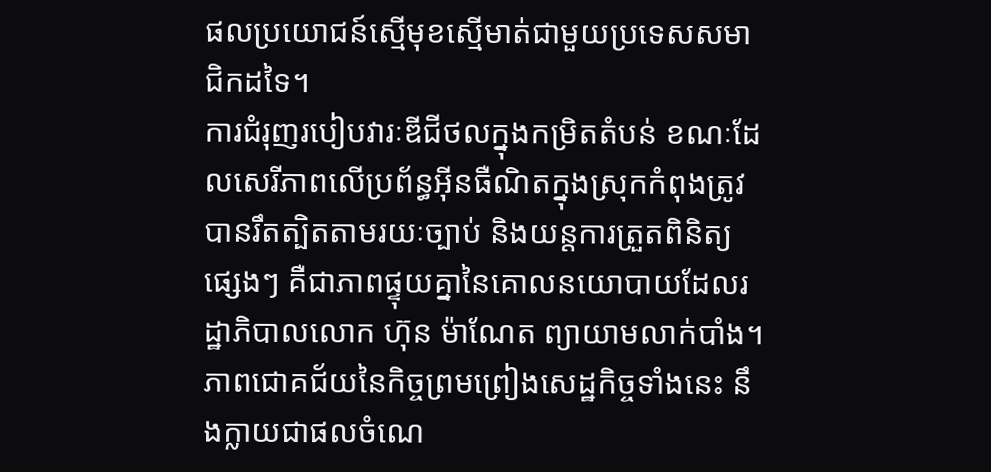ផលប្រយោជន៍ស្មើមុខស្មើមាត់ជាមួយប្រទេសសមាជិកដទៃ។
ការជំរុញរបៀបវារៈឌីជីថលក្នុងកម្រិតតំបន់ ខណៈដែលសេរីភាពលើប្រព័ន្ធអ៊ីនធឺណិតក្នុងស្រុកកំពុងត្រូវបានរឹតត្បិតតាមរយៈច្បាប់ និងយន្តការត្រួតពិនិត្យផ្សេងៗ គឺជាភាពផ្ទុយគ្នានៃគោលនយោបាយដែលរដ្ឋាភិបាលលោក ហ៊ុន ម៉ាណែត ព្យាយាមលាក់បាំង។
ភាពជោគជ័យនៃកិច្ចព្រមព្រៀងសេដ្ឋកិច្ចទាំងនេះ នឹងក្លាយជាផលចំណេ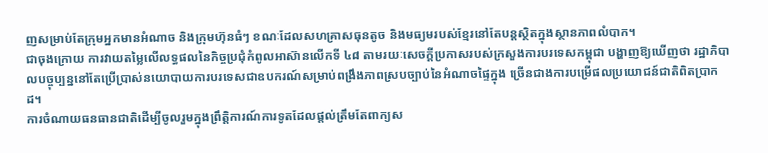ញសម្រាប់តែក្រុមអ្នកមានអំណាច និងក្រុមហ៊ុនធំៗ ខណៈដែលសហគ្រាសធុនតូច និងមធ្យមរបស់ខ្មែរនៅតែបន្តស្ថិតក្នុងស្ថានភាពលំបាក។
ជាចុងក្រោយ ការវាយតម្លៃលើលទ្ធផលនៃកិច្ចប្រជុំកំពូលអាស៊ានលើកទី ៤៨ តាមរយៈសេចក្តីប្រកាសរបស់ក្រសួងការបរទេសកម្ពុជា បង្ហាញឱ្យឃើញថា រដ្ឋាភិបាលបច្ចុប្បន្ននៅតែប្រើប្រាស់នយោបាយការបរទេសជាឧបករណ៍សម្រាប់ពង្រឹងភាពស្របច្បាប់នៃអំណាចផ្ទៃក្នុង ច្រើនជាងការបម្រើផលប្រយោជន៍ជាតិពិតប្រាកដ។
ការចំណាយធនធានជាតិដើម្បីចូលរួមក្នុងព្រឹត្តិការណ៍ការទូតដែលផ្តល់ត្រឹមតែពាក្យស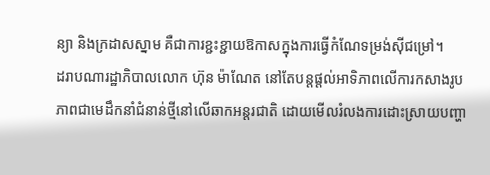ន្យា និងក្រដាសស្នាម គឺជាការខ្ជះខ្ជាយឱកាសក្នុងការធ្វើកំណែទម្រង់ស៊ីជម្រៅ។
ដរាបណារដ្ឋាភិបាលលោក ហ៊ុន ម៉ាណែត នៅតែបន្តផ្តល់អាទិភាពលើការកសាងរូបភាពជាមេដឹកនាំជំនាន់ថ្មីនៅលើឆាកអន្តរជាតិ ដោយមើលរំលងការដោះស្រាយបញ្ហា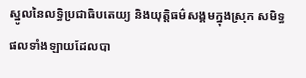ស្នូលនៃលទ្ធិប្រជាធិបតេយ្យ និងយុត្តិធម៌សង្គមក្នុងស្រុក សមិទ្ធផលទាំងឡាយដែលបា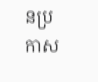នប្រកាស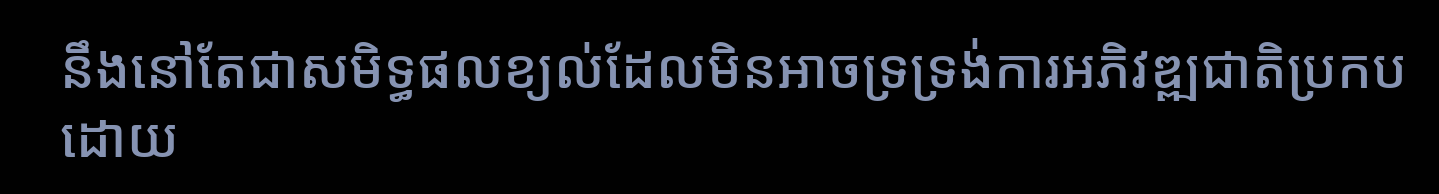នឹងនៅតែជាសមិទ្ធផលខ្យល់ដែលមិនអាចទ្រទ្រង់ការអភិវឌ្ឍជាតិប្រកបដោយ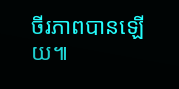ចីរភាពបានឡើយ៕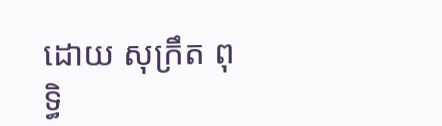ដោយ សុក្រឹត ពុទ្ធិ